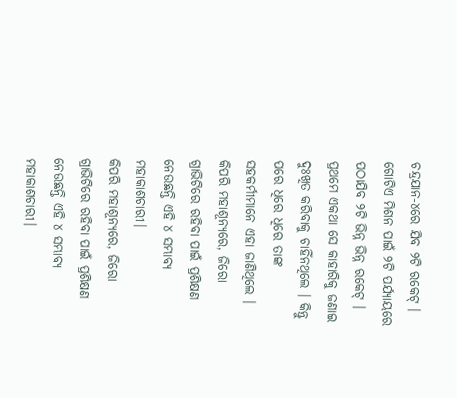ଚନ୍ଦ୍ରଯାନ-୪ରେ ଯିବ ୨ଟି ରକେଟ୍ । ଗୋଟିଏ ମିଶନ ପାଇଁ ୨ଟି ପର୍ଯ୍ୟାୟରେ ପଠାଯିବ ୨ଟି ଭିନ୍ନ ଭିନ୍ନ ରକେଟ୍ ।
ପ୍ରଥମେ ଏକଥା ସେ କାହାରିକୁ ଜଣାଇ ଦୁଃଖିତ କରିବାକୁ ଚାହିଁନଥିଲେ । କିନ୍ତୁ ପରେ ଧିରେ ଧିରେ ତାଙ୍କ ସହକର୍ମୀମାନେ ଏହା ଜାଣିଥିଲେ ।
କିପରି ମହାଶୂନ୍ୟରେ, ଜିରୋ ଗ୍ରାଭିଟିରେ ରହିବା ପାଇଁ ପ୍ରଶିକ୍ଷଣ ନେଉଛନ୍ତି ଏହି ୪ ସମ୍ଭାବ୍ୟ ମହାକାଶଚାରୀ।
କିପରି ମହାଶୂନ୍ୟରେ, ଜିରୋ ଗ୍ରାଭିଟିରେ ରହିବା ପାଇଁ ପ୍ରଶିକ୍ଷଣ ନେଉଛନ୍ତି ଏହି ୪ ସମ୍ଭାବ୍ୟ ମହାକାଶଚାରୀ।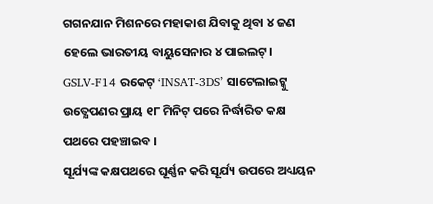ଗଗନଯାନ ମିଶନରେ ମହାକାଶ ଯିବାକୁ ଥିବା ୪ ଜଣ ହେଲେ ଭାରତୀୟ ବାୟୁସେନାର ୪ ପାଇଲଟ୍।
GSLV-F14 ରକେଟ୍ ‘INSAT-3DS’ ସାଟେଲାଇଟ୍କୁ ଉତ୍କ୍ଷେପଣର ପ୍ରାୟ ୧୮ ମିନିଟ୍ ପରେ ନିର୍ଦ୍ଧାରିତ କକ୍ଷ ପଥରେ ପହଞ୍ଚାଇବ ।
ସୂର୍ଯ୍ୟଙ୍କ କକ୍ଷପଥରେ ଘୂର୍ଣ୍ଣନ କରି ସୂର୍ଯ୍ୟ ଉପରେ ଅଧ୍ୟୟନ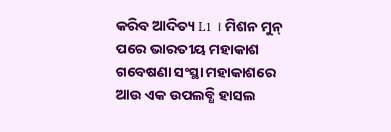କରିବ ଆଦିତ୍ୟ L1 । ମିଶନ ମୁନ୍ ପରେ ଭାରତୀୟ ମହାକାଶ ଗବେଷଣା ସଂସ୍ଥା ମହାକାଶରେ ଆଉ ଏକ ଉପଲବ୍ଧି ହାସଲ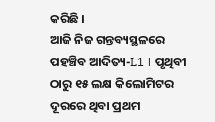କରିଛି ।
ଆଜି ନିଜ ଗନ୍ତବ୍ୟସ୍ଥଳରେ ପହଞ୍ଚିବ ଆଦିତ୍ୟ-L1 । ପୃଥିବୀ ଠାରୁ ୧୫ ଲକ୍ଷ କିଲୋମିଟର ଦୂରରେ ଥିବା ପ୍ରଥମ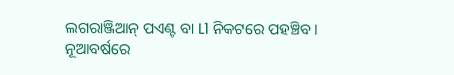ଲଗରାଞ୍ଜିଆନ୍ ପଏଣ୍ଟ ବା L1 ନିକଟରେ ପହଞ୍ଚିବ ।
ନୂଆବର୍ଷରେ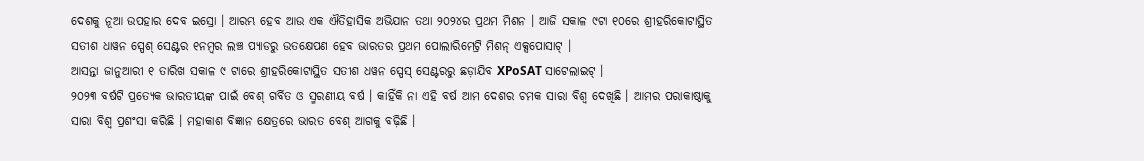ଦେଶକୁ ନୂଆ ଉପହାର ଦେବ ଇସ୍ରୋ । ଆରମ୍ଭ ହେବ ଆଉ ଏକ ଐତିହାସିକ ଅଭିଯାନ ତଥା ୨୦୨୪ର ପ୍ରଥମ ମିଶନ । ଆଜି ସକାଳ ୯ଟା ୧୦ରେ ଶ୍ରୀହରିକୋଟାସ୍ଥିତ ସତୀଶ ଧାୱନ ସ୍ପେଶ୍ ସେଣ୍ଟର ୧ନମ୍ବର ଲଞ୍ଚ ପ୍ୟାଡରୁ ଉତକ୍ଷେପଣ ହେବ ଭାରତର ପ୍ରଥମ ପୋଲାରିମେଟ୍ରି ମିଶନ୍ ଏକ୍ସପୋସାଟ୍ ।
ଆସନ୍ତା ଜାନୁଆରୀ ୧ ତାରିଖ ସକାଳ ୯ ଟାରେ ଶ୍ରୀହରିକୋଟାସ୍ଥିତ ସତୀଶ ଧୱନ ସ୍ପେସ୍ ସେଣ୍ଟରରୁ ଛଡ଼ାଯିବ XPoSAT ସାଟେଲାଇଟ୍ ।
୨୦୨୩ ବର୍ଷଟି ପ୍ରତ୍ୟେକ ଭାରତୀୟଙ୍କ ପାଇଁ ବେଶ୍ ଗର୍ବିତ ଓ ସ୍ମରଣୀୟ ବର୍ଷ । କାହିଁକି ନା ଏହି ବର୍ଷ ଆମ ଦେଶର ଚମକ ସାରା ବିଶ୍ୱ ଦେଖିଛି । ଆମର ପରାକାଷ୍ଠାକୁ ସାରା ବିଶ୍ୱ ପ୍ରଶଂସା କରିଛି । ମହାକାଶ ବିଜ୍ଞାନ କ୍ଷେତ୍ରରେ ଭାରତ ବେଶ୍ ଆଗକୁ ବଢ଼ିଛି ।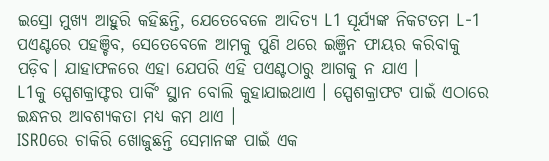ଇସ୍ରୋ ମୁଖ୍ୟ ଆହୁରି କହିଛନ୍ତି, ଯେତେବେଳେ ଆଦିତ୍ୟ L1 ସୂର୍ଯ୍ୟଙ୍କ ନିକଟତମ L-1 ପଏଣ୍ଟରେ ପହଞ୍ଚିବ, ସେତେବେଳେ ଆମକୁ ପୁଣି ଥରେ ଇଞ୍ଜିନ ଫାୟର କରିବାକୁ ପଡ଼ିବ। ଯାହାଫଳରେ ଏହା ଯେପରି ଏହି ପଏଣ୍ଟଠାରୁ ଆଗକୁ ନ ଯାଏ ।
L1କୁ ସ୍ପେଶକ୍ରାଫ୍ଟର ପାର୍କିଂ ସ୍ଥାନ ବୋଲି କୁହାଯାଇଥାଏ । ସ୍ପେଶକ୍ରାଫଟ ପାଇଁ ଏଠାରେ ଇନ୍ଧନର ଆବଶ୍ୟକତା ମଧ୍ୟ କମ ଥାଏ ।
ISROରେ ଚାକିରି ଖୋଜୁଛନ୍ତି ସେମାନଙ୍କ ପାଇଁ ଏକ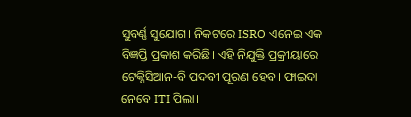ସୁବର୍ଣ୍ଣ ସୁଯୋଗ। ନିକଟରେ ISRO ଏନେଇ ଏକ ବିଜ୍ଞପ୍ତି ପ୍ରକାଶ କରିଛି। ଏହି ନିଯୁକ୍ତି ପ୍ରକ୍ରୀୟାରେ ଟେକ୍ନିସିଆନ-ବି ପଦବୀ ପୂରଣ ହେବ। ଫାଇଦା ନେବେ ITI ପିଲା।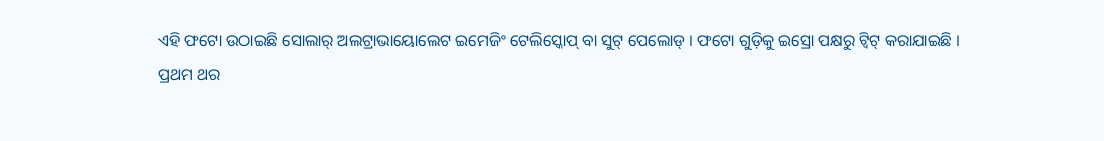ଏହି ଫଟୋ ଉଠାଇଛି ସୋଲାର୍ ଅଲଟ୍ରାଭାୟୋଲେଟ ଇମେଜିଂ ଟେଲିସ୍କୋପ୍ ବା ସୁଟ୍ ପେଲୋଡ୍ । ଫଟୋ ଗୁଡ଼ିକୁ ଇସ୍ରୋ ପକ୍ଷରୁ ଟ୍ୱିଟ୍ କରାଯାଇଛି ।
ପ୍ରଥମ ଥର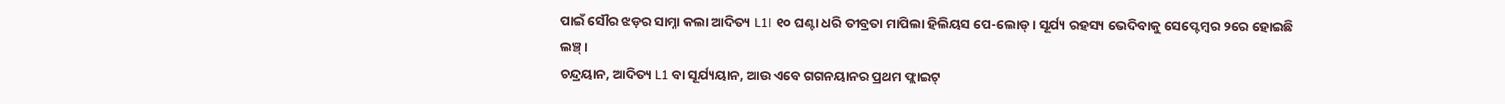ପାଇଁ ସୌର ଝଡ଼ର ସାମ୍ନା କଲା ଆଦିତ୍ୟ L1। ୧୦ ଘଣ୍ଟା ଧରି ତୀବ୍ରତା ମାପିଲା ହିଲିୟସ ପେ-ଲୋଡ୍। ସୂର୍ଯ୍ୟ ରହସ୍ୟ ଭେଦିବାକୁ ସେପ୍ଟେମ୍ବର ୨ରେ ହୋଇଛି ଲଞ୍ଚ୍।
ଚନ୍ଦ୍ରୟାନ, ଆଦିତ୍ୟ L1 ବା ସୂର୍ଯ୍ୟୟାନ, ଆଉ ଏବେ ଗଗନୟାନର ପ୍ରଥମ ଫ୍ଲାଇଟ୍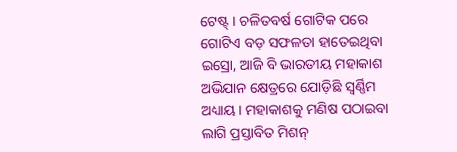ଟେଷ୍ଟ୍ । ଚଳିତବର୍ଷ ଗୋଟିକ ପରେ ଗୋଟିଏ ବଡ଼ ସଫଳତା ହାତେଇଥିବା ଇସ୍ରୋ, ଆଜି ବି ଭାରତୀୟ ମହାକାଶ ଅଭିଯାନ କ୍ଷେତ୍ରରେ ଯୋଡ଼ିଛି ସ୍ବର୍ଣ୍ଣିମ ଅଧ୍ୟାୟ। ମହାକାଶକୁ ମଣିଷ ପଠାଇବା ଲାଗି ପ୍ରସ୍ତାବିତ ମିଶନ୍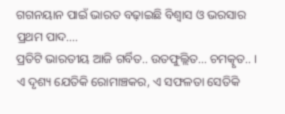ଗଗନୟାନ ପାଇଁ ଭାରତ ବଢ଼ାଇଛି ବିଶ୍ବାସ ଓ ଭରସାର ପ୍ରଥମ ପାଦ....
ପ୍ରତିଟି ଭାରତୀୟ ଆଜି ଗର୍ବିତ.. ଉତଫୁଲ୍ଲିତ... ଚମତ୍କୃତ.. । ଏ ଦୃଶ୍ୟ ଯେତିକି ରୋମାଞ୍ଚକର, ଏ ସଫଳତା ସେତିକି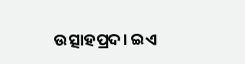ଉତ୍ସାହପ୍ରଦ। ଇଏ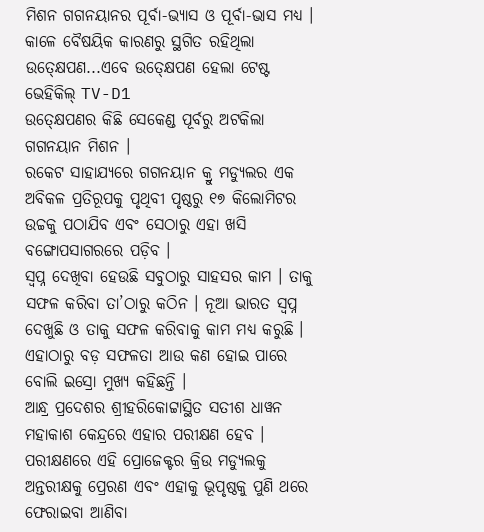ମିଶନ ଗଗନୟାନର ପୂର୍ବା-ଭ୍ୟାସ ଓ ପୂର୍ବା-ଭାସ ମଧ୍ୟ ।
କାଳେ ବୈଷୟିକ କାରଣରୁ ସ୍ଥଗିତ ରହିଥିଲା ଉତ୍କ୍ଷେପଣ...ଏବେ ଉତ୍କ୍ଷେପଣ ହେଲା ଟେଷ୍ଟ ଭେହିକିଲ୍ TV-D1
ଉତ୍କ୍ଷେପଣର କିଛି ସେକେଣ୍ଡ ପୂର୍ବରୁ ଅଟକିଲା ଗଗନୟାନ ମିଶନ ।
ରକେଟ ସାହାଯ୍ୟରେ ଗଗନୟାନ କ୍ରୁ ମଡ୍ୟୁଲର ଏକ ଅବିକଳ ପ୍ରତିରୂପକୁ ପୃଥିବୀ ପୃଷ୍ଠରୁ ୧୭ କିଲୋମିଟର ଉଚ୍ଚକୁ ପଠାଯିବ ଏବଂ ସେଠାରୁ ଏହା ଖସି ବଙ୍ଗୋପସାଗରରେ ପଡ଼ିବ ।
ସ୍ବପ୍ନ ଦେଖିବା ହେଉଛି ସବୁଠାରୁ ସାହସର କାମ । ତାକୁ ସଫଳ କରିବା ତା’ଠାରୁ କଠିନ । ନୂଆ ଭାରତ ସ୍ବପ୍ନ ଦେଖୁଛି ଓ ତାକୁ ସଫଳ କରିବାକୁ କାମ ମଧ୍ୟ କରୁଛି । ଏହାଠାରୁ ବଡ଼ ସଫଳତା ଆଉ କଣ ହୋଇ ପାରେ ବୋଲି ଇସ୍ରୋ ମୁଖ୍ୟ କହିଛନ୍ତି ।
ଆନ୍ଧ୍ର ପ୍ରଦେଶର ଶ୍ରୀହରିକୋଟ୍ଟାସ୍ଥିତ ସତୀଶ ଧାୱନ ମହାକାଶ କେନ୍ଦ୍ରରେ ଏହାର ପରୀକ୍ଷଣ ହେବ । ପରୀକ୍ଷଣରେ ଏହି ପ୍ରୋଜେକ୍ଟର କ୍ରିଉ ମଡ୍ୟୁଲକୁ ଅନ୍ତରୀକ୍ଷକୁ ପ୍ରେରଣ ଏବଂ ଏହାକୁ ଭୂପୃଷ୍ଠକୁ ପୁଣି ଥରେ ଫେରାଇବା ଆଣିବା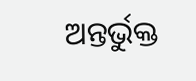ଅନ୍ତର୍ଭୁକ୍ତ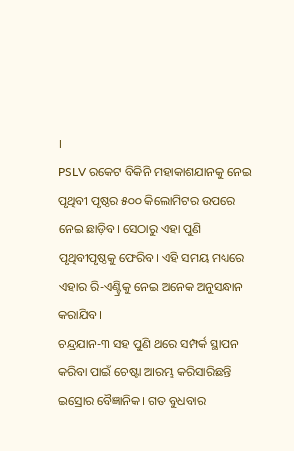।
PSLV ରକେଟ ବିକିନି ମହାକାଶଯାନକୁ ନେଇ ପୃଥିବୀ ପୃଷ୍ଠର ୫୦୦ କିଲୋମିଟର ଉପରେ ନେଇ ଛାଡ଼ିବ। ସେଠାରୁ ଏହା ପୁଣି ପୃଥିବୀପୃଷ୍ଠକୁ ଫେରିବ। ଏହି ସମୟ ମଧ୍ୟରେ ଏହାର ରି-ଏଣ୍ଟ୍ରିକୁ ନେଇ ଅନେକ ଅନୁସନ୍ଧାନ କରାଯିବ।
ଚନ୍ଦ୍ରଯାନ-୩ ସହ ପୁଣି ଥରେ ସମ୍ପର୍କ ସ୍ଥାପନ କରିବା ପାଇଁ ଚେଷ୍ଟା ଆରମ୍ଭ କରିସାରିଛନ୍ତି ଇସ୍ରୋର ବୈଜ୍ଞାନିକ। ଗତ ବୁଧବାର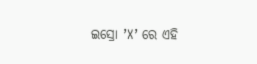ଇସ୍ରୋ ’X’ ରେ ଏହି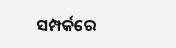ସମ୍ପର୍କରେ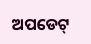ଅପଡେଟ୍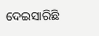ଦେଇସାରିଛି